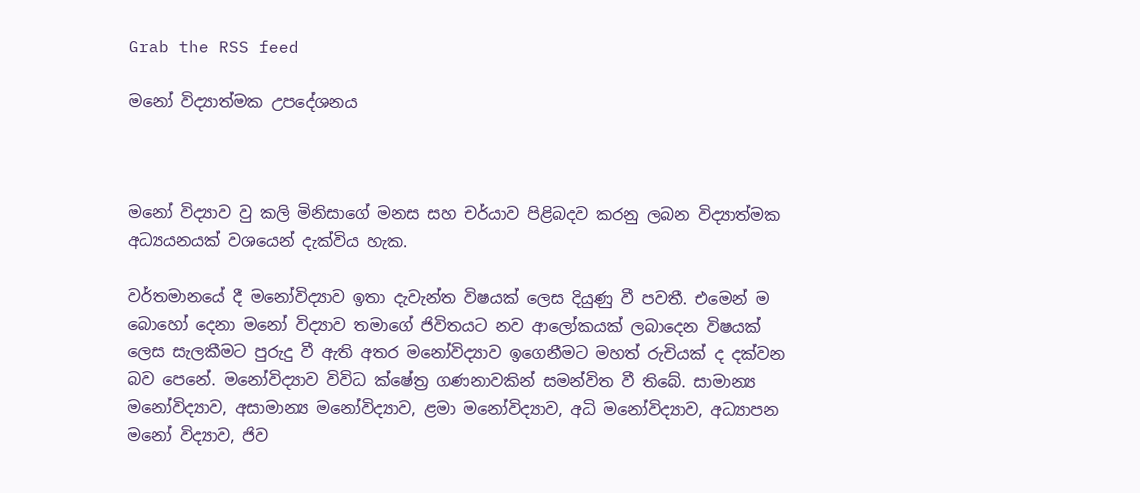Grab the RSS feed

මනෝ විද්‍යාත්මක උපදේශනය



මනෝ විද්‍යාව වු කලි මිනිසාගේ මනස සහ චර්යාව පිළිබදව කරනු ලබන විද්‍යාත්මක අධ්‍යයනයක් වශයෙන් දැක්විය හැක.

වර්තමානයේ දී මනෝවිද්‍යාව ඉතා දැවැන්ත විෂයක් ලෙස දියුණු වී පවතී. එමෙන් ම බොහෝ දෙනා මනෝ විද්‍යාව තමාගේ ජිවිතයට නව ආලෝකයක් ලබාදෙන විෂයක් ලෙස සැලකීමට පුරුදු වී ඇති අතර මනෝවිද්‍යාව ඉගෙනීමට මහත් රුචියක් ද දක්වන බව පෙනේ. මනෝවිද්‍යාව විවිධ ක්ෂේත්‍ර ගණනාවකින් සමන්විත වී තිබේ. සාමාන්‍ය මනෝවිද්‍යාව, අසාමාන්‍ය මනෝවිද්‍යාව, ළමා මනෝවිද්‍යාව, අධි මනෝවිද්‍යාව, අධ්‍යාපන මනෝ විද්‍යාව, ජිව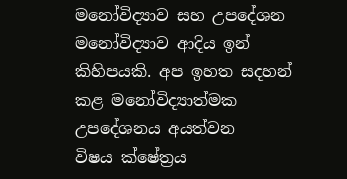මනෝවිද්‍යාව සහ උපදේශන මනෝවිද්‍යාව ආදිය ඉන් කිහිපයකි. අප ඉහත සදහන් කළ මනෝවිද්‍යාත්මක උපදේශනය අයත්වන විෂය ‍ක්ෂේත්‍රය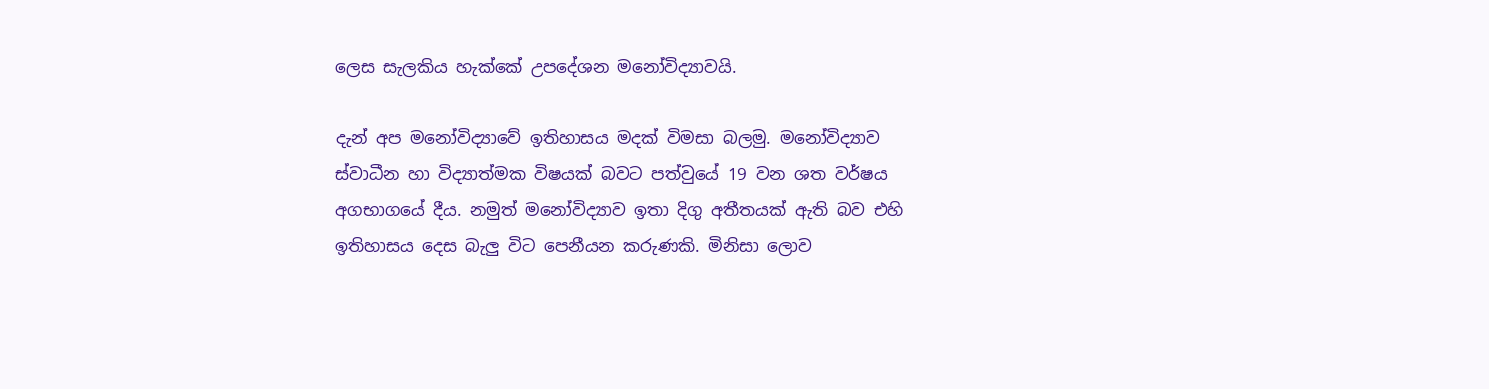ලෙස සැලකිය හැක්කේ උපදේශන මනෝවිද්‍යාවයි.

දැන් අප මනෝවිද්‍යාවේ ඉතිහාසය මදක් විමසා බලමු. මනෝවිද්‍යාව ස්වාධීන හා විද්‍යාත්මක විෂයක් බවට පත්වුයේ 19 වන ශත වර්ෂය අගභාගයේ දීය. නමුත් මනෝවිද්‍යාව ඉතා දිගු අතීතයක් ඇති බව එහි ඉතිහාසය දෙස බැලු විට පෙනීයන කරුණකි. මිනිසා ලොව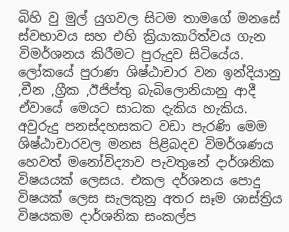බිහි වු මුල් යුගවල සිටම තාමගේ මනසේ ස්වභාවය සහ එහි ක්‍රියාකාරිත්වය ගැන විමර්ශනය කිරීමට පුරුදුව සිටියේය. ලෝකයේ පුරාණ ශිෂ්ඨාචාර වන ඉන්දියානු ,චීන ,ග්‍රීක ,ඊජිප්තු බැබිලොනියානු ආදී ඒවායේ මෙයට සාධක දැකිය හැකිය. අවුරුදු පනස්දහසකට වඩා පැරණි මෙම ශිෂ්ඨාචාරවල මනස පිළිබදව විමර්ශණය හෙවත් මනෝවිද්‍යාව පැවතුනේ දාර්ශනික විෂයයක් ලෙසය. එකල දර්ශනය පොදු විෂයක් ලෙස සැලකුනු අතර සෑම ශාස්ත්‍රිය විෂයකම දාර්ශනික සංකල්ප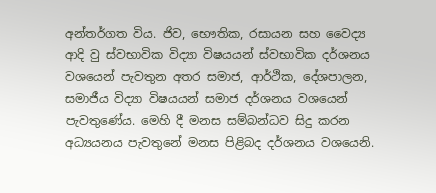අන්තර්ගත විය. ජිව, භෞතික, රසායන සහ ‍වෛද්‍ය ආදි වු ස්වභාවික විද්‍යා විෂයයන් ස්වභාවික දර්ශනය වශයෙන් පැවතුන අතර සමාජ, ආර්ථික, දේශපාලන, සමාජීය විද්‍යා විෂයයන් සමාජ දර්ශනය වශයෙන් පැවතුණේය. මෙහි දී මනස සම්බන්ධව සිදු කරන අධ්‍යයනය පැවතුනේ මනස පිළිබද දර්ශනය වශයෙනි.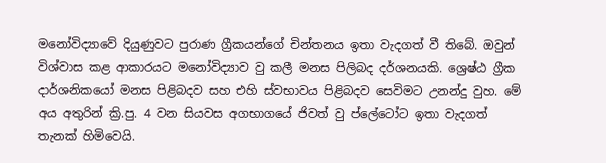මනෝවිද්‍යාවේ දියුණුවට‍ පුරාණ ග්‍රීකයන්ගේ චින්තනය ඉතා‍ වැදගත් වී තිබේ. ඔවුන් විශ්වාස කළ ආකාරයට මනෝවිද්‍යාව වු කලී මනස පිලිබද දර්ශනයකි. ශ්‍රෙෂ්ඨ ග්‍රීක දාර්ශනිකයෝ මනස පිළිබදව සහ එහි ස්වභාවය පිළිබදව සෙවිමට උනන්දු වුහ. මේ අය අතුරින් ක්‍රි.පු. 4 වන සියවස අගභාග‍යේ ජිවත් වු ප්ලේටෝට ඉතා වැදගත් තැනක් හිමිවෙයි.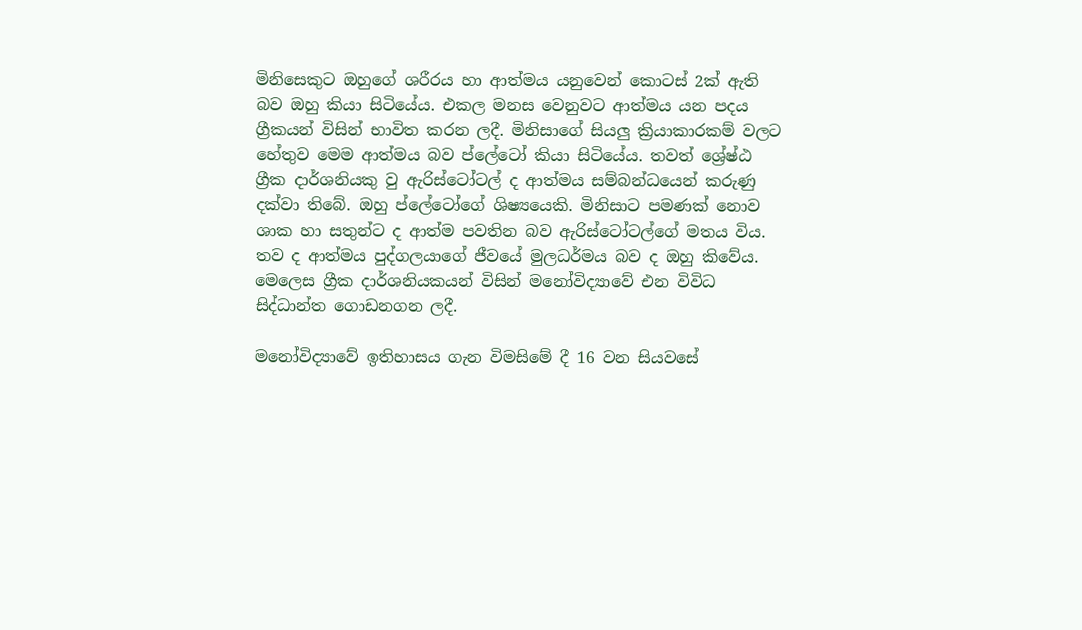මිනිසෙකුට ඔහුගේ ශරීරය හා ආත්මය යනුවෙන් කොටස් 2ක් ඇති බව ඔහු කියා සිටියේය. එකල මනස වෙනුවට ආත්මය යන පදය ග්‍රීකයන් විසින් භාවිත කරන ලදී. මිනිසාගේ සියලු ක්‍රියාකාරකම් වලට හේතුව මෙම ආත්මය බව ප්ලේටෝ කියා සිටියේය. තවත් ශ්‍රේෂ්ඨ ග්‍රීක දාර්ශනියකු වු ඇරිස්ටෝටල් ද ආත්මය සම්බන්ධයෙන් කරුණු දක්වා තිබේ. ඔහු ප්ලේටෝගේ ශිෂ්‍යයෙකි. මිනිසාට පමණක් නොව ශාක හා සතුන්ට ද ආත්ම පවතින බව ඇරිස්ටෝටල්ගේ මතය විය. තව ද ආත්මය පුද්ගලයාගේ ජීවයේ මුලධර්මය බව ද ඔහු කිවේය. මෙලෙස ග්‍රීක දාර්ශනියකයන් විසින් මනෝවිද්‍යාවේ එන විවිධ සිද්ධාන්ත ගොඩනගන ලදී.

මනෝවිද්‍යාවේ ඉතිහාසය ගැන විමසිමේ දී 16 වන සියවසේ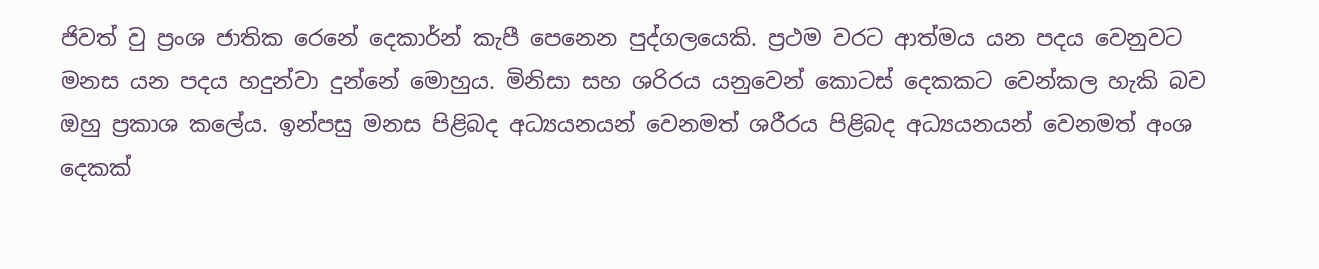ජිවත් වු ප්‍රංශ ජාතික රෙනේ දෙකාර්න් කැපී පෙනෙන පුද්ගලයෙකි. ප්‍රථම වරට ආත්මය යන පදය වෙනුවට මනස යන පදය හදුන්වා දුන්නේ මොහුය. මිනිසා සහ ශරිරය යනුවෙන් කොටස් දෙකකට වෙන්කල හැකි බව ඔහු ප්‍රකාශ කලේය. ඉන්පසු මනස පිළිබද අධ්‍යයනයන් වෙනමත් ශරීරය පිළිබද අධ්‍යයනයන් වෙනමත් අංශ දෙකක්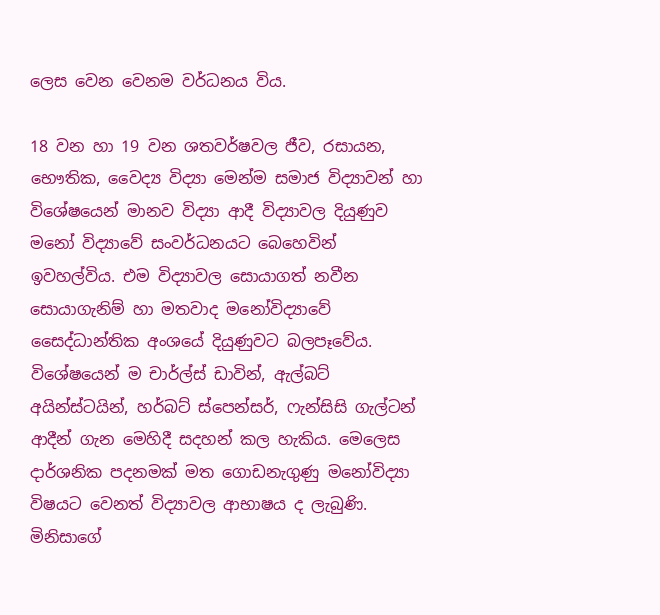ලෙස වෙන වෙනම වර්ධනය විය.

18 වන හා 19 වන ශතවර්ෂවල ජීව, රසායන, භෞතික, වෛද්‍ය විද්‍යා මෙන්ම සමාජ විද්‍යාවන් හා විශේෂයෙන් මානව විද්‍යා ආදී විද්‍යාවල දියුණුව මනෝ විද්‍යාවේ සංවර්ධනයට බෙහෙවින් ඉවහල්විය. එම විද්‍යාවල සොයාගත් නවීන සොයාගැනිම් හා මතවාද මනෝවිද්‍යාවේ සෛද්ධාන්තික අංශයේ දියුණුවට බලපෑවේය. විශේෂයෙන් ම චාර්ල්ස් ඩාවින්, ඇල්බට් අයින්ස්ටයින්, හර්බට් ස්පෙන්සර්, ෆැන්සිසි ගැල්ටන් ආදීන් ගැන මෙහිදී සදහන් කල හැකිය. මෙලෙස දාර්ශනික පදනමක් මත ගොඩනැගුණු මනෝවිද්‍යා විෂයට වෙනත් විද්‍යාවල ආභාෂය ද ලැබුණි. මිනිසාගේ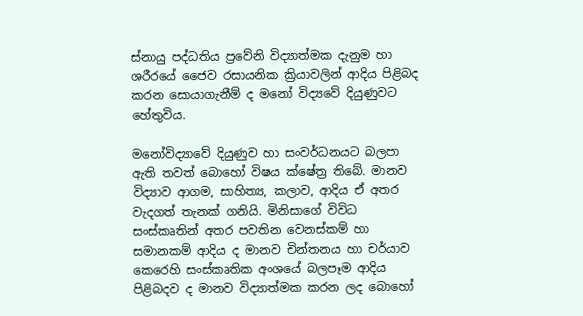ස්නායු පද්ධතිය ප්‍රවේනි විද්‍යාත්මක දැනුම හා ශරීරයේ ජෛව රසායනික ක්‍රියාවලින් ආදිය පිළිබද කරන සොයාගැනීම් ද මනෝ විද්‍යවේ දියුණුවට හේතුවිය.

මනෝවිද්‍යාවේ දියුණුව හා සංවර්ධනයට බලපා ඇති තවත් බොහෝ විෂය ක්ෂේත්‍ර තිබේ. මානව විද්‍යාව ආගම, සාහිත්‍ය, කලාව, ආදිය ඒ අතර වැදගත් තැනක් ගනියි. මිනිසාගේ විවිධ සංස්කෘතින් අතර පවතින වෙනස්කම් හා සමානකම් ආදිය ද මානව චින්තනය හා චර්යාව කෙරෙහි සංස්කෘතික අංශයේ බලපෑම ආදිය පිළිබදව ද මානව විද්‍යාත්මක කරන ලද බොහෝ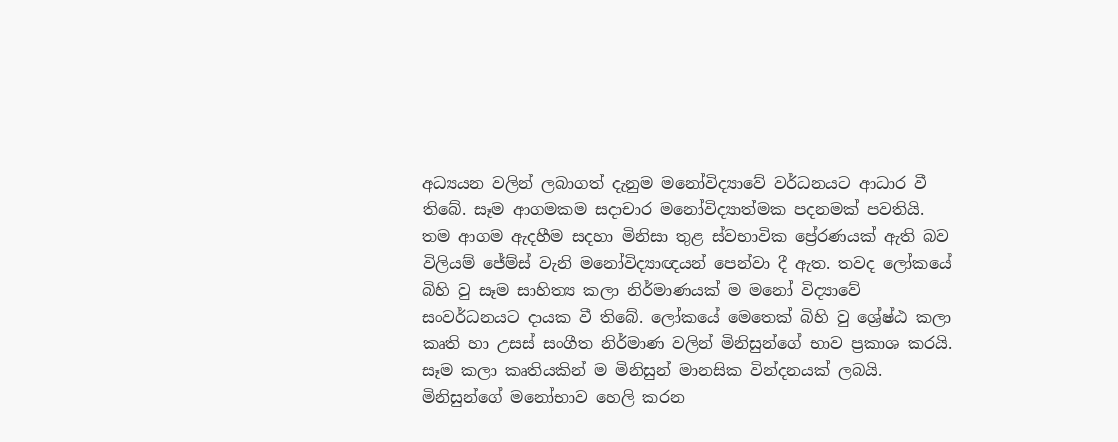අධ්‍යයන වලින් ලබාගත් දැනුම මනෝවිද්‍යාවේ වර්ධනයට ආධාර වී තිබේ. සෑම ආගමකම සදාචාර මනෝවිද්‍යාත්මක පදනමක් පවතියි. තම ආගම ඇදහීම සදහා මිනිසා තුළ ස්වභාවික ප්‍රේරණයක් ඇති බව විලියම් ජේම්ස් වැනි මනෝවිද්‍යාඥයන් පෙන්වා දී ඇත. තවද ලෝකයේ බිහි වු සෑම සාහිත්‍ය කලා නිර්මාණයක් ම මනෝ විද්‍යාවේ සංවර්ධනයට දායක වී තිබේ. ලෝකයේ මෙතෙක් බිහි වු ශ්‍රේෂ්ඨ කලා කෘති හා උසස් සංගීත නිර්මාණ වලින් මිනිසුන්ගේ භාව ප්‍රකාශ කරයි. සෑම කලා කෘතියකින් ම මිනිසුන් මානසික වින්දනයක් ලබයි. මිනිසුන්ගේ මනෝභාව හෙලි කරන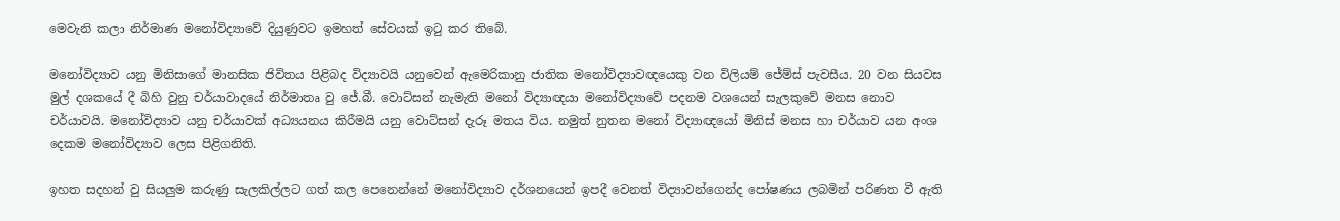මෙවැනි කලා නිර්මාණ මනෝවිද්‍යාවේ දියුණුවට ඉමහත් සේවයක් ඉටු කර තිබේ.

මනෝවිද්‍යාව යනු මිනිසාගේ මානසික ජිවිතය පිළිබද විද්‍යාවයි යනුවෙන් ඇමෙරිකානු ජාතික ‍මනෝවිද්‍යාවඥයෙකු වන විලියම් ජේම්ස් පැවසීය. 20 වන සියවස මුල් දශකයේ දී බිහි වුනු චර්යාවාදයේ නිර්මාතෘ වු ජේ.බී. වොට්සන් නැමැති මනෝ විද්‍යාඥයා මනෝවිද්‍යාවේ පදනම වශයෙන් සැලකුවේ මනස නොව චර්යාවයි. මනෝවිද්‍යාව යනු චර්යාවක් අධ්‍යයනය කිරීමයි යනු වොට්සන් දැරූ මතය විය. නමුත් නුතන මනෝ විද්‍යාඥයෝ මිනිස් මනස හා චර්යාව යන අංශ දෙකම ‍මනෝවිද්‍යාව ලෙස පිළිගනිති.

ඉහත සදහන් වු සියලුම කරුණු සැලකිල්ලට ගත් කල පෙනෙන්නේ මනෝවිද්‍යාව දර්ශනයෙන් ඉපදී වෙනත් විද්‍යාවන්ගෙන්ද පෝෂණය ලබමින් පරිණත වී ඇති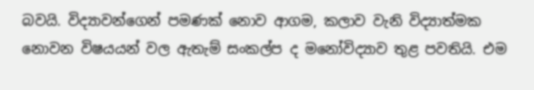බවයි. විද්‍යාවන්ගෙන් පමණක් නොව ආගම, කලාව වැනි විද්‍යාත්මක නොවන විෂයයන් වල ඇතැම් සංකල්ප ද මනෝවිද්‍යාව තුළ පවතියි. එම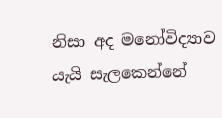නිසා අද මනෝවිද්‍යාව යැයි සැලකෙන්නේ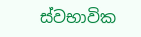ස්වභාවික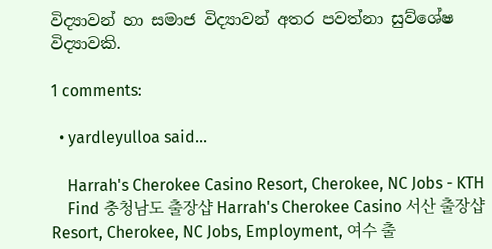විද්‍යාවන් හා සමාජ විද්‍යාවන් අතර පවත්නා සුව්ශේෂ විද්‍යාවකි.

1 comments:

  • yardleyulloa said...

    Harrah's Cherokee Casino Resort, Cherokee, NC Jobs - KTH
    Find 충청남도 출장샵 Harrah's Cherokee Casino 서산 출장샵 Resort, Cherokee, NC Jobs, Employment, 여수 출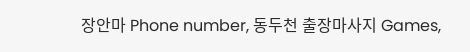장안마 Phone number, 동두천 출장마사지 Games,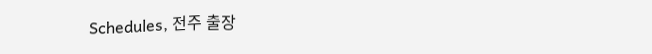Schedules, 전주 출장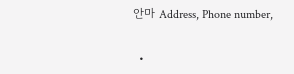안마 Address, Phone number,

  •